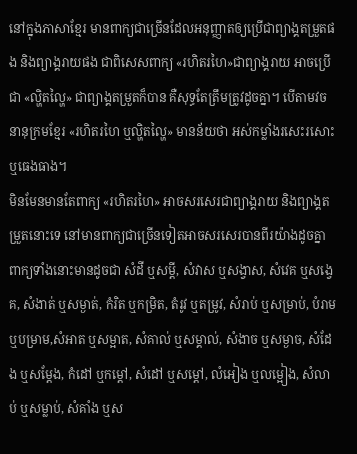នៅក្នុងភាសាខ្មែរ មានពាក្យជាច្រើនដែលអនុញ្ញាតឲ្យប្រើជាព្យាង្គតម្រួតផង និងព្យាង្គរាយផង ជាពិសេសពាក្យ «រហិតរហៃ»ជាព្យាង្គរាយ អាចប្រើជា «ល្ហិតល្ហៃ» ជាព្យាង្គតម្រួតក៏បាន គឺសុទ្ធតែត្រឹមត្រូវដូចគ្នា។ បើតាមវចនានុក្រមខ្មែរ «រហិតរហៃ ឬល្ហិតល្ហៃ» មានន័យថា អស់កម្លាំងរសេះរសោះ ឬធេងធាង។
មិនមែនមានតែពាក្យ «រហិតរហៃ» អាចសរសេរជាព្យាង្គរាយ និងព្យាង្គតម្រួតនោះទេ នៅមានពាក្យជាច្រើនទៀតអាចសរសេរបានពីរយ៉ាងដូចគ្នា ពាក្យទាំងនោះមានដូចជា សំដី ឬសម្តី, សំវាស ឬសង្វាស, សំវេគ ឬសង្វេគ, សំងាត់ ឬសម្ងាត់, កំរិត ឬកម្រិត, តំរូវ ឬតម្រូវ, សំរាប់ ឬសម្រាប់, បំរាម ឬបម្រាម,សំអាត ឬសម្អាត, សំគាល់ ឬសម្គាល់, សំងាច ឬសម្ងាច, សំដែង ឬសម្តែង, កំដៅ ឬកម្តៅ, សំដៅ ឬសម្តៅ, លំអៀង ឬលម្អៀង, សំលាប់ ឬសម្លាប់, សំគាំង ឬស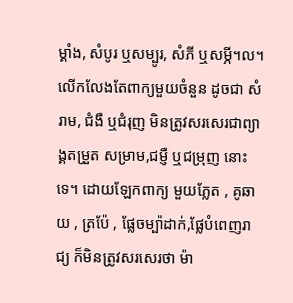ម្គាំង, សំបូរ ឬសម្បូរ, សំភី ឬសម្ភី។ល។
លើកលែងតែពាក្យមួយចំនួន ដូចជា សំរាម, ជំងឺ ឬជំរុញ មិនត្រូវសរសេរជាព្យាង្គតម្រួត សម្រាម,ជម្ញឺ ឬជម្រុញ នោះទេ។ ដោយឡែកពាក្យ មួយភ្លែត , គូឆាយ , ត្រប៉ែ , ផ្លែចម្ប៉ាដាក់,ផ្លែបំពេញរាជ្យ ក៏មិនត្រូវសរសេរថា ម៉ា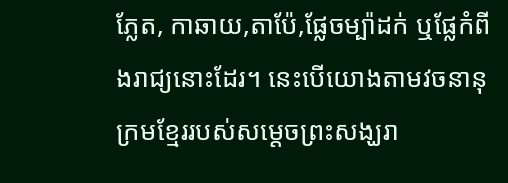ភ្លែត, កាឆាយ,តាប៉ែ,ផ្លែចម្ប៉ាដក់ ឬផ្លែកំពីងរាជ្យនោះដែរ។ នេះបើយោងតាមវចនានុក្រមខ្មែររបស់សម្តេចព្រះសង្ឃរា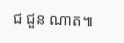ជ ជួន ណាត៕